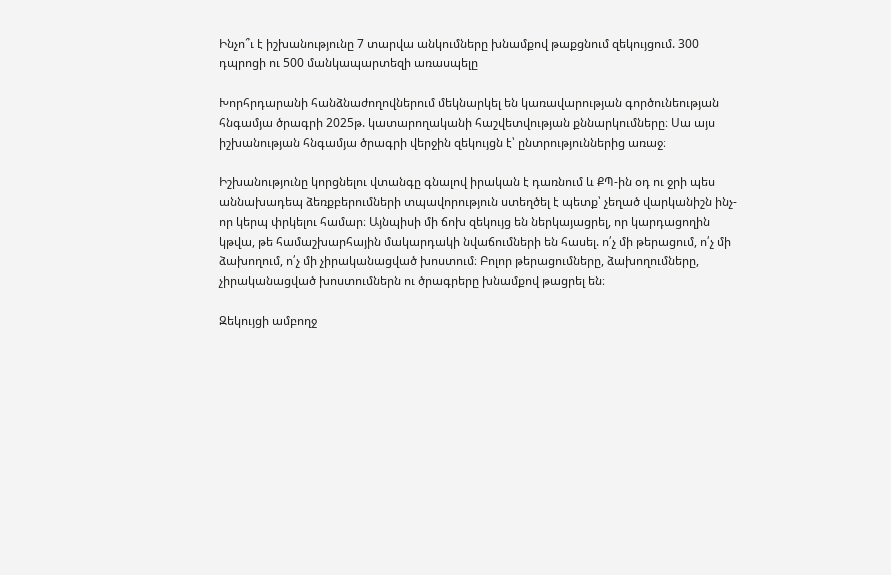Ինչո՞ւ է իշխանությունը 7 տարվա անկումները խնամքով թաքցնում զեկույցում. 300 դպրոցի ու 500 մանկապարտեզի առասպելը

Խորհրդարանի հանձնաժողովներում մեկնարկել են կառավարության գործունեության հնգամյա ծրագրի 2025թ. կատարողականի հաշվետվության քննարկումները։ Սա այս իշխանության հնգամյա ծրագրի վերջին զեկույցն է՝ ընտրություններից առաջ։

Իշխանությունը կորցնելու վտանգը գնալով իրական է դառնում և ՔՊ-ին օդ ու ջրի պես աննախադեպ ձեռքբերումների տպավորություն ստեղծել է պետք՝ չեղած վարկանիշն ինչ-որ կերպ փրկելու համար։ Այնպիսի մի ճոխ զեկույց են ներկայացրել, որ կարդացողին կթվա, թե համաշխարհային մակարդակի նվաճումների են հասել. ո՛չ մի թերացում, ո՛չ մի ձախողում, ո՛չ մի չիրականացված խոստում։ Բոլոր թերացումները, ձախողումները, չիրականացված խոստումներն ու ծրագրերը խնամքով թացրել են։

Զեկույցի ամբողջ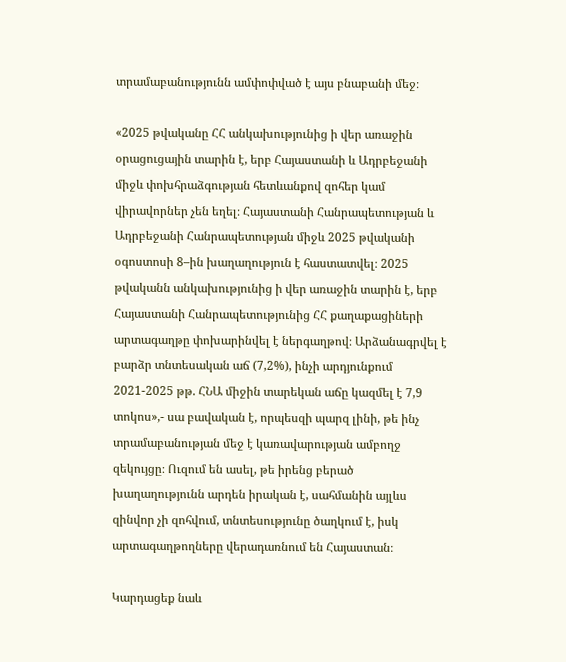տրամաբանությունն ամփոփված է այս բնաբանի մեջ։

«2025 թվականը ՀՀ անկախությունից ի վեր առաջին օրացուցային տարին է, երբ Հայաստանի և Ադրբեջանի միջև փոխհրաձգության հետևանքով զոհեր կամ վիրավորներ չեն եղել։ Հայաստանի Հանրապետության և Ադրբեջանի Հանրապետության միջև 2025 թվականի օգոստոսի 8–ին խաղաղություն է հաստատվել։ 2025 թվականն անկախությունից ի վեր առաջին տարին է, երբ Հայաստանի Հանրապետությունից ՀՀ քաղաքացիների արտագաղթը փոխարինվել է ներգաղթով։ Արձանագրվել է բարձր տնտեսական աճ (7,2%), ինչի արդյունքում 2021-2025 թթ. ՀՆԱ միջին տարեկան աճը կազմել է 7,9 տոկոս»,- սա բավական է, որպեսզի պարզ լինի, թե ինչ տրամաբանության մեջ է կառավարության ամբողջ զեկույցը։ Ուզում են ասել, թե իրենց բերած խաղաղությունն արդեն իրական է, սահմանին այլևս զինվոր չի զոհվում, տնտեսությունը ծաղկում է, իսկ արտագաղթողները վերադառնում են Հայաստան։

Կարդացեք նաև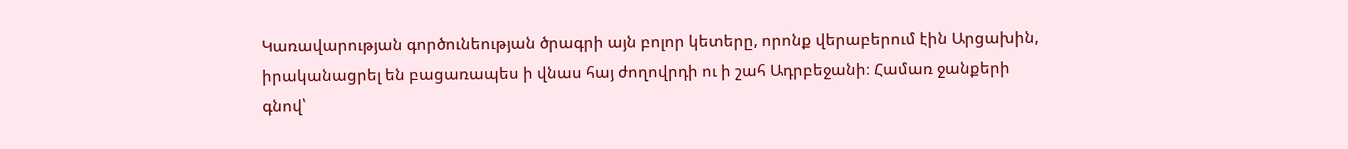Կառավարության գործունեության ծրագրի այն բոլոր կետերը, որոնք վերաբերում էին Արցախին, իրականացրել են բացառապես ի վնաս հայ ժողովրդի ու ի շահ Ադրբեջանի։ Համառ ջանքերի գնով՝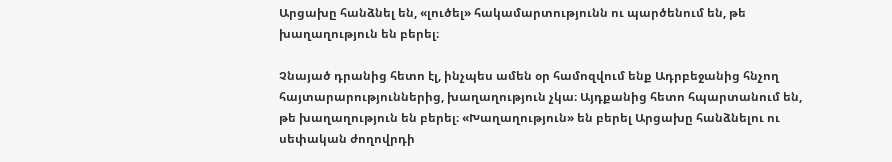Արցախը հանձնել են, «լուծել» հակամարտությունն ու պարծենում են, թե խաղաղություն են բերել։

Չնայած դրանից հետո էլ, ինչպես ամեն օր համոզվում ենք Ադրբեջանից հնչող  հայտարարություններից, խաղաղություն չկա։ Այդքանից հետո հպարտանում են, թե խաղաղություն են բերել։ «Խաղաղություն» են բերել Արցախը հանձնելու ու սեփական ժողովրդի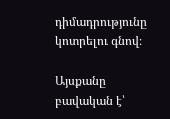դիմադրությունը կոտրելու գնով։

Այսքանը բավական է՝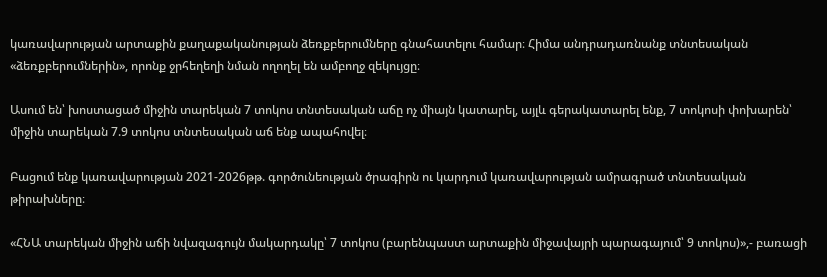կառավարության արտաքին քաղաքականության ձեռքբերումները գնահատելու համար։ Հիմա անդրադառնանք տնտեսական «ձեռքբերումներին», որոնք ջրհեղեղի նման ողողել են ամբողջ զեկույցը։

Ասում են՝ խոստացած միջին տարեկան 7 տոկոս տնտեսական աճը ոչ միայն կատարել, այլև գերակատարել ենք, 7 տոկոսի փոխարեն՝ միջին տարեկան 7.9 տոկոս տնտեսական աճ ենք ապահովել։

Բացում ենք կառավարության 2021-2026թթ. գործունեության ծրագիրն ու կարդում կառավարության ամրագրած տնտեսական թիրախները։

«ՀՆԱ տարեկան միջին աճի նվազագույն մակարդակը՝ 7 տոկոս (բարենպաստ արտաքին միջավայրի պարագայում՝ 9 տոկոս)»,- բառացի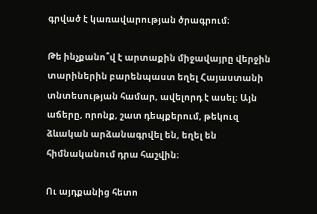գրված է կառավարության ծրագրում։

Թե ինչքանո՞վ է արտաքին միջավայրը վերջին տարիներին բարենպաստ եղել Հայաստանի տնտեսության համար, ավելորդ է ասել։ Այն աճերը, որոնք, շատ դեպքերում, թեկուզ ձևական արձանագրվել են, եղել են հիմնականում դրա հաշվին։

Ու այդքանից հետո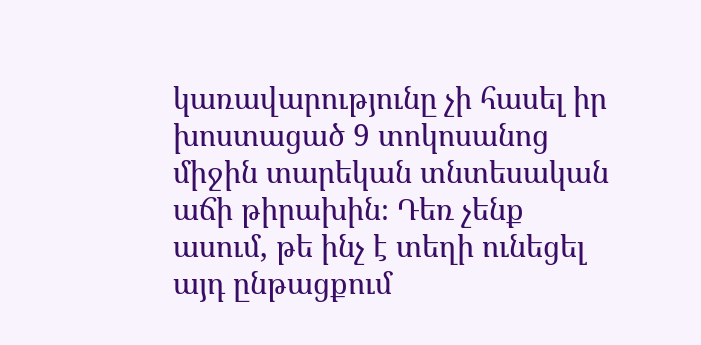կառավարությունը չի հասել իր խոստացած 9 տոկոսանոց միջին տարեկան տնտեսական աճի թիրախին։ Դեռ չենք ասում, թե ինչ է տեղի ունեցել այդ ընթացքում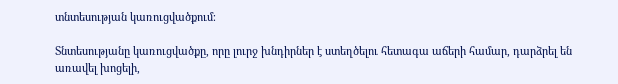տնտեսության կառուցվածքում։

Տնտեսությանը կառուցվածքը, որը լուրջ խնդիրներ է ստեղծելու հետագա աճերի համար, դարձրել են առավել խոցելի,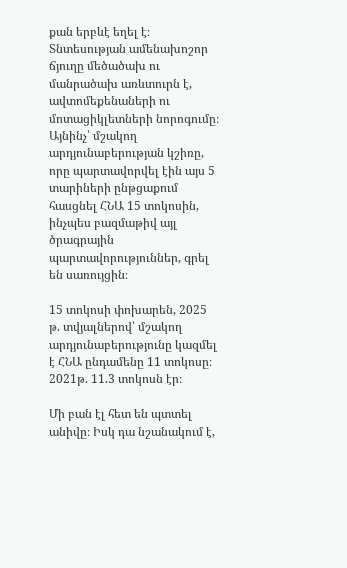քան երբևէ եղել է։ Տնտեսության ամենախոշոր ճյուղը մեծածախ ու մանրածախ առևտուրն է, ավտոմեքենաների ու մոտացիկլետների նորոգումը։ Այնինչ՝ մշակող արդյունաբերության կշիռը, որը պարտավորվել էին այս 5 տարիների ընթցաքում հասցնել ՀՆԱ 15 տոկոսին, ինչպես բազմաթիվ այլ ծրագրային պարտավորություններ, գրել են սառույցին։

15 տոկոսի փոխարեն, 2025 թ. տվյալներով՝ մշակող արդյունաբերությունը կազմել է ՀՆԱ ընդամենը 11 տոկոսը։ 2021թ. 11.3 տոկոսն էր։

Մի բան էլ հետ են պտտել անիվը։ Իսկ դա նշանակում է,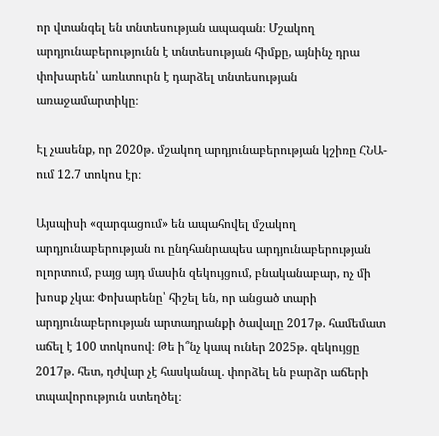որ վտանգել են տնտեսության ապագան։ Մշակող արդյունաբերությունն է տնտեսության հիմքը, այնինչ դրա փոխարեն՝ առևտուրն է դարձել տնտեսության առաջամարտիկը։

Էլ չասենք, որ 2020թ. մշակող արդյունաբերության կշիռը ՀՆԱ-ում 12.7 տոկոս էր։

Այսպիսի «զարգացում» են ապահովել մշակող արդյունաբերության ու ընդհանրապես արդյունաբերության ոլորտում, բայց այդ մասին զեկույցում, բնականաբար, ոչ մի խոսք չկա։ Փոխարենը՝ հիշել են, որ անցած տարի արդյունաբերության արտադրանքի ծավալը 2017թ. համեմատ աճել է 100 տոկոսով։ Թե ի՞նչ կապ ուներ 2025թ. զեկույցը 2017թ. հետ, դժվար չէ հասկանալ. փորձել են բարձր աճերի տպավորություն ստեղծել։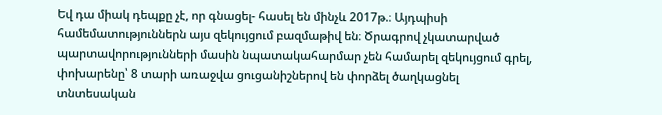Եվ դա միակ դեպքը չէ, որ գնացել- հասել են մինչև 2017թ.։ Այդպիսի համեմատություններն այս զեկույցում բազմաթիվ են։ Ծրագրով չկատարված պարտավորությունների մասին նպատակահարմար չեն համարել զեկույցում գրել, փոխարենը՝ 8 տարի առաջվա ցուցանիշներով են փորձել ծաղկացնել տնտեսական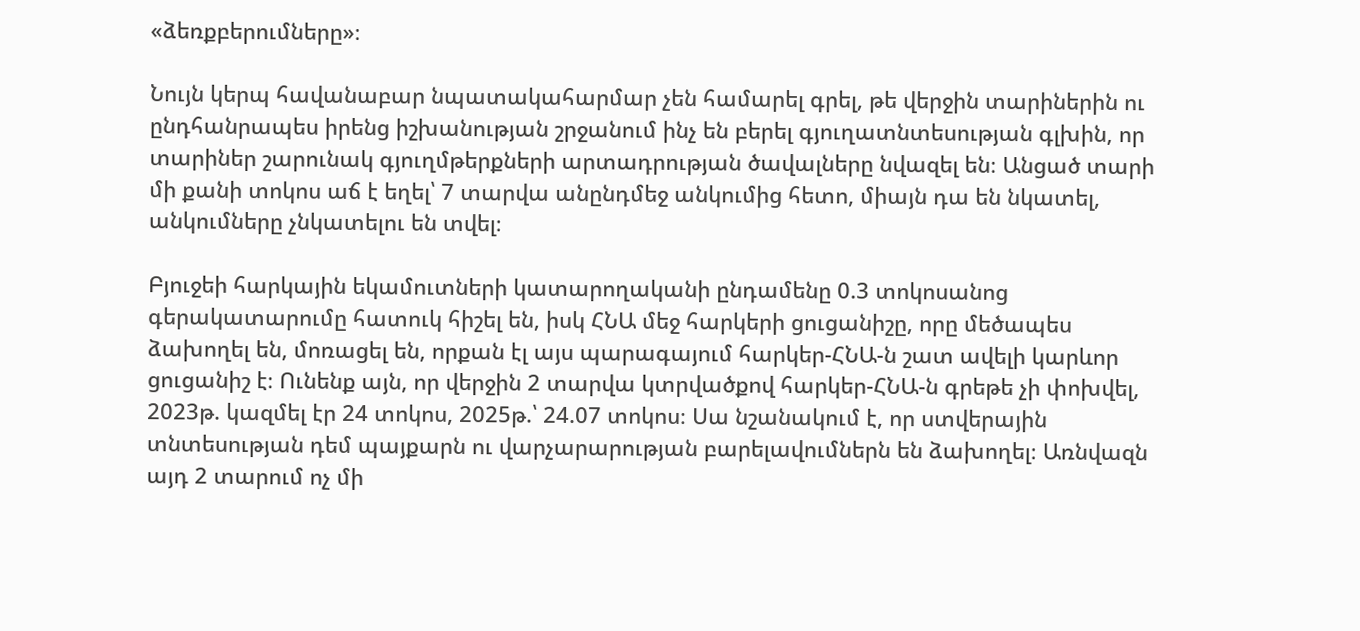«ձեռքբերումները»։

Նույն կերպ հավանաբար նպատակահարմար չեն համարել գրել, թե վերջին տարիներին ու ընդհանրապես իրենց իշխանության շրջանում ինչ են բերել գյուղատնտեսության գլխին, որ տարիներ շարունակ գյուղմթերքների արտադրության ծավալները նվազել են։ Անցած տարի մի քանի տոկոս աճ է եղել՝ 7 տարվա անընդմեջ անկումից հետո, միայն դա են նկատել, անկումները չնկատելու են տվել։

Բյուջեի հարկային եկամուտների կատարողականի ընդամենը 0.3 տոկոսանոց գերակատարումը հատուկ հիշել են, իսկ ՀՆԱ մեջ հարկերի ցուցանիշը, որը մեծապես ձախողել են, մոռացել են, որքան էլ այս պարագայում հարկեր-ՀՆԱ-ն շատ ավելի կարևոր ցուցանիշ է։ Ունենք այն, որ վերջին 2 տարվա կտրվածքով հարկեր-ՀՆԱ-ն գրեթե չի փոխվել, 2023թ. կազմել էր 24 տոկոս, 2025թ.՝ 24.07 տոկոս։ Սա նշանակում է, որ ստվերային տնտեսության դեմ պայքարն ու վարչարարության բարելավումներն են ձախողել։ Առնվազն այդ 2 տարում ոչ մի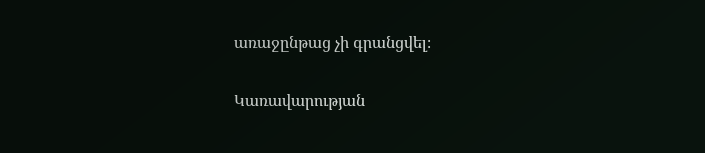առաջընթաց չի գրանցվել։

Կառավարության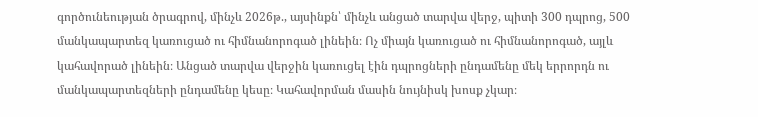գործունեության ծրագրով, մինչև 2026թ., այսինքն՝ մինչև անցած տարվա վերջ, պիտի 300 դպրոց, 500 մանկապարտեզ կառուցած ու հիմնանորոգած լինեին։ Ոչ միայն կառուցած ու հիմնանորոգած, այլև կահավորած լինեին։ Անցած տարվա վերջին կառուցել էին դպրոցների ընդամենը մեկ երրորդն ու մանկապարտեզների ընդամենը կեսը։ Կահավորման մասին նույնիսկ խոսք չկար։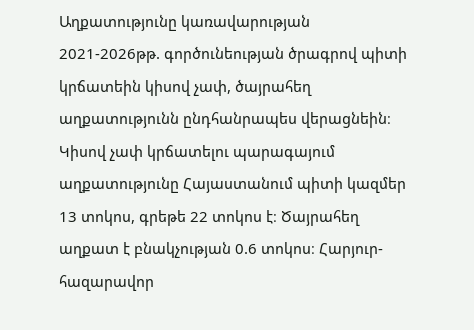Աղքատությունը կառավարության 2021-2026թթ. գործունեության ծրագրով պիտի կրճատեին կիսով չափ, ծայրահեղ աղքատությունն ընդհանրապես վերացնեին։ Կիսով չափ կրճատելու պարագայում աղքատությունը Հայաստանում պիտի կազմեր 13 տոկոս, գրեթե 22 տոկոս է։ Ծայրահեղ աղքատ է բնակչության 0.6 տոկոս։ Հարյուր-հազարավոր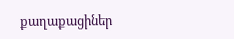քաղաքացիներ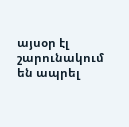այսօր էլ շարունակում են ապրել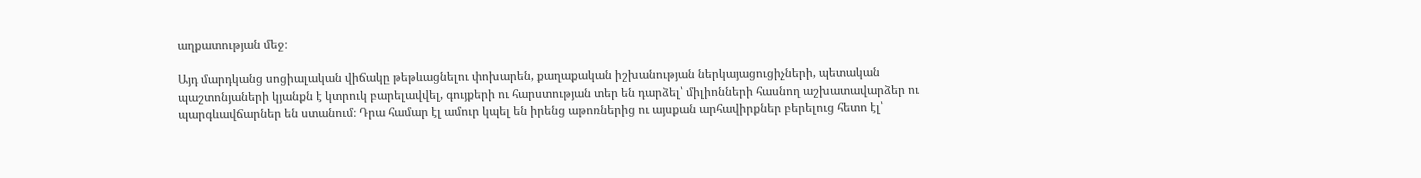աղքատության մեջ։

Այդ մարդկանց սոցիալական վիճակը թեթևացնելու փոխարեն, քաղաքական իշխանության ներկայացուցիչների, պետական պաշտոնյաների կյանքն է կտրուկ բարելավվել, գույքերի ու հարստության տեր են դարձել՝ միլիոնների հասնող աշխատավարձեր ու պարգևավճարներ են ստանում։ Դրա համար էլ ամուր կպել են իրենց աթոռներից ու այսքան արհավիրքներ բերելուց հետո էլ՝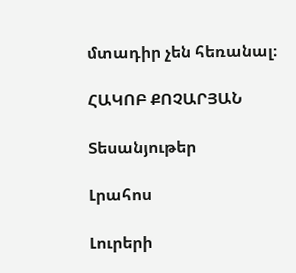մտադիր չեն հեռանալ։

ՀԱԿՈԲ ՔՈՉԱՐՅԱՆ

Տեսանյութեր

Լրահոս

Լուրերի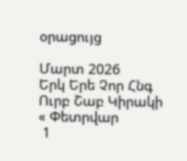օրացույց

Մարտ 2026
Երկ Երե Չոր Հնգ Ուրբ Շաբ Կիրակի
« Փետրվար
 1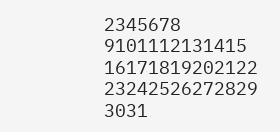2345678
9101112131415
16171819202122
23242526272829
3031